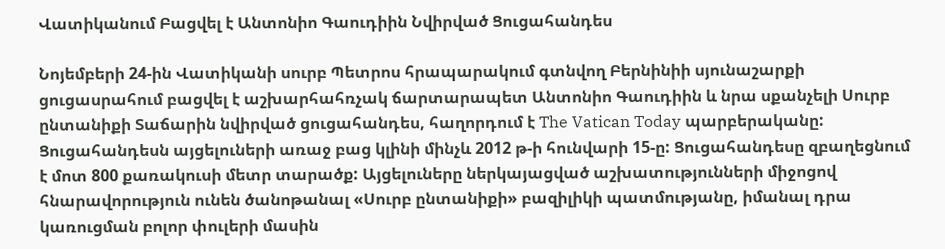Վատիկանում Բացվել է Անտոնիո Գաուդիին Նվիրված Ցուցահանդես

Նոյեմբերի 24-ին Վատիկանի սուրբ Պետրոս հրապարակում գտնվող Բերնինիի սյունաշարքի ցուցասրահում բացվել է աշխարհահռչակ ճարտարապետ Անտոնիո Գաուդիին և նրա սքանչելի Սուրբ ընտանիքի Տաճարին նվիրված ցուցահանդես, հաղորդում է The Vatican Today պարբերականը: Ցուցահանդեսն այցելուների առաջ բաց կլինի մինչև 2012 թ-ի հունվարի 15-ը: Ցուցահանդեսը զբաղեցնում է մոտ 800 քառակուսի մետր տարածք: Այցելուները ներկայացված աշխատությունների միջոցով հնարավորություն ունեն ծանոթանալ «Սուրբ ընտանիքի» բազիլիկի պատմությանը, իմանալ դրա կառուցման բոլոր փուլերի մասին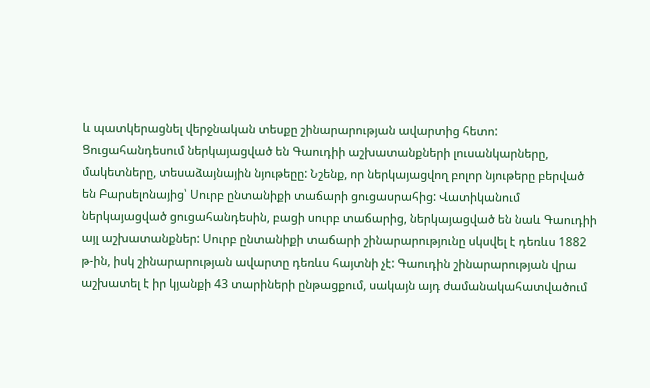և պատկերացնել վերջնական տեսքը շինարարության ավարտից հետո: Ցուցահանդեսում ներկայացված են Գաուդիի աշխատանքների լուսանկարները, մակետները, տեսաձայնային նյութեըը: Նշենք, որ ներկայացվող բոլոր նյութերը բերված են Բարսելոնայից՝ Սուրբ ընտանիքի տաճարի ցուցասրահից: Վատիկանում ներկայացված ցուցահանդեսին, բացի սուրբ տաճարից, ներկայացված են նաև Գաուդիի այլ աշխատանքներ: Սուրբ ընտանիքի տաճարի շինարարությունը սկսվել է դեռևս 1882 թ-ին, իսկ շինարարության ավարտը դեռևս հայտնի չէ: Գաուդին շինարարության վրա աշխատել է իր կյանքի 43 տարիների ընթացքում, սակայն այդ ժամանակահատվածում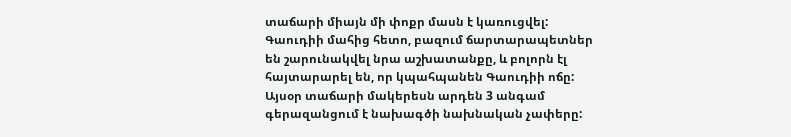տաճարի միայն մի փոքր մասն է կառուցվել: Գաուդիի մահից հետո, բազում ճարտարապետներ են շարունակվել նրա աշխատանքը, և բոլորն էլ հայտարարել են, որ կպահպանեն Գաուդիի ոճը: Այսօր տաճարի մակերեսն արդեն 3 անգամ գերազանցում է նախագծի նախնական չափերը: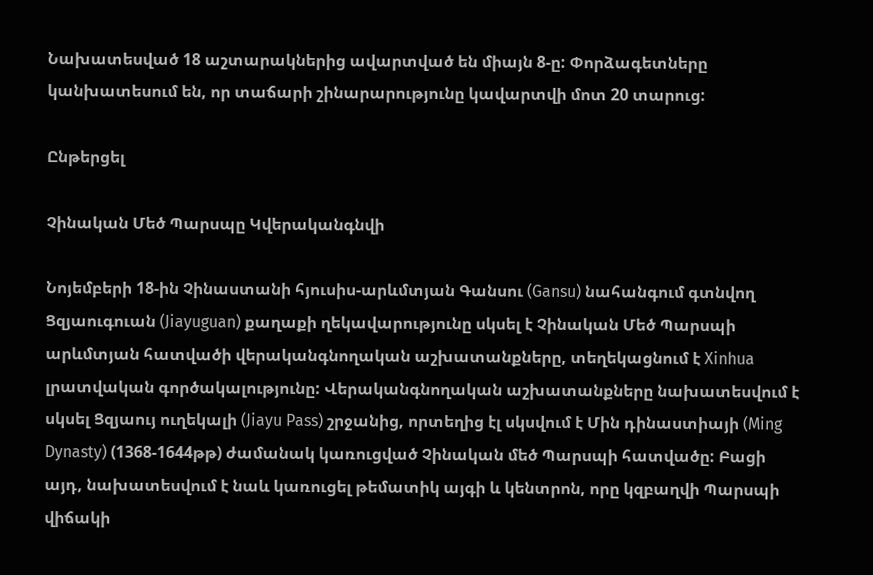Նախատեսված 18 աշտարակներից ավարտված են միայն 8-ը: Փորձագետները կանխատեսում են, որ տաճարի շինարարությունը կավարտվի մոտ 20 տարուց:

Ընթերցել

Չինական Մեծ Պարսպը Կվերականգնվի

Նոյեմբերի 18-ին Չինաստանի հյուսիս-արևմտյան Գանսու (Gansu) նահանգում գտնվող Ցզյաուգուան (Jiayuguan) քաղաքի ղեկավարությունը սկսել է Չինական Մեծ Պարսպի արևմտյան հատվածի վերականգնողական աշխատանքները, տեղեկացնում է Xinhua լրատվական գործակալությունը: Վերականգնողական աշխատանքները նախատեսվում է սկսել Ցզյաույ ուղեկալի (Jiayu Pass) շրջանից, որտեղից էլ սկսվում է Մին դինաստիայի (Ming Dynasty) (1368-1644թթ) ժամանակ կառուցված Չինական մեծ Պարսպի հատվածը: Բացի այդ, նախատեսվում է նաև կառուցել թեմատիկ այգի և կենտրոն, որը կզբաղվի Պարսպի վիճակի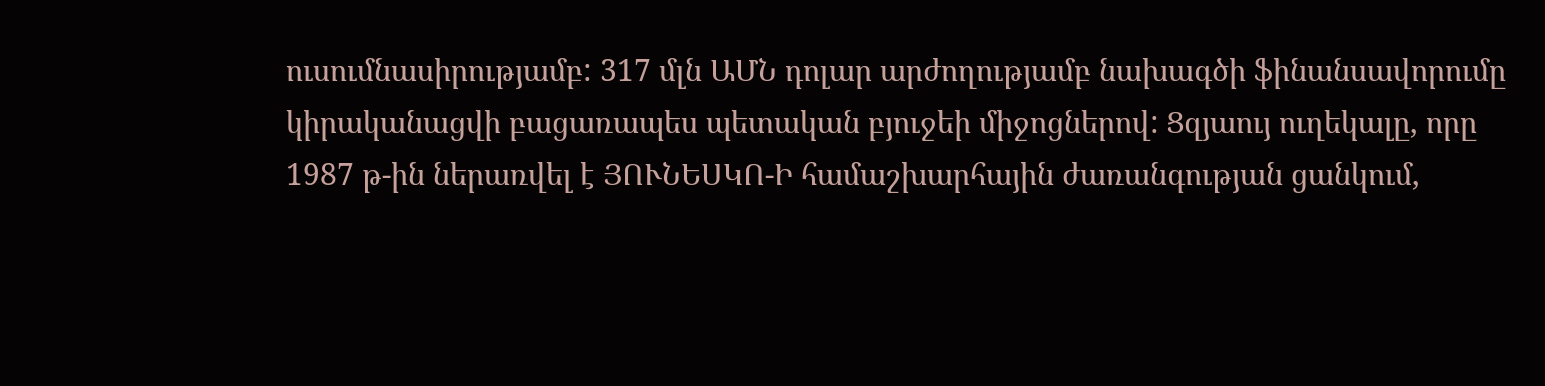ուսումնասիրությամբ: 317 մլն ԱՄՆ դոլար արժողությամբ նախագծի ֆինանսավորումը կիրականացվի բացառապես պետական բյուջեի միջոցներով: Ցզյաույ ուղեկալը, որը 1987 թ-ին ներառվել է ՅՈՒՆԵՍԿՈ-Ի համաշխարհային ժառանգության ցանկում,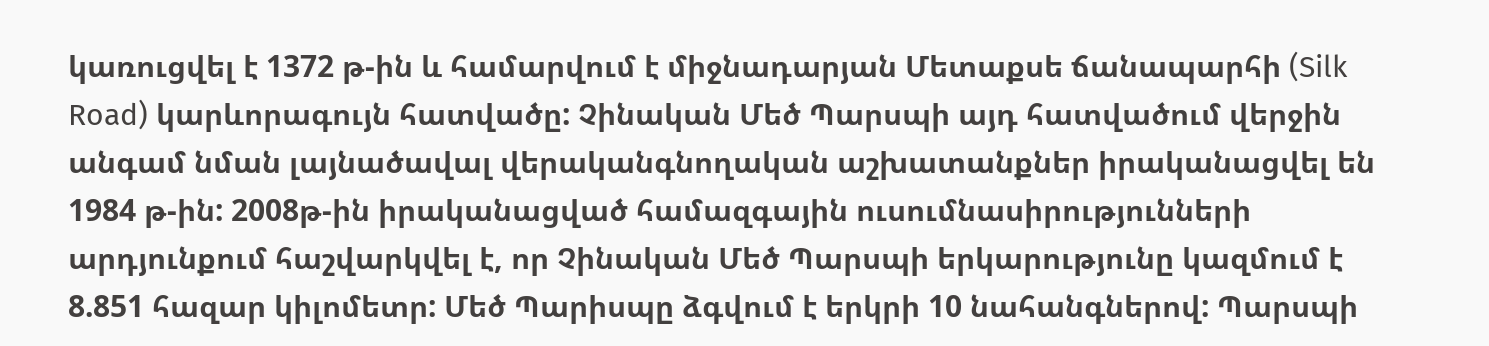կառուցվել է 1372 թ-ին և համարվում է միջնադարյան Մետաքսե ճանապարհի (Silk Road) կարևորագույն հատվածը: Չինական Մեծ Պարսպի այդ հատվածում վերջին անգամ նման լայնածավալ վերականգնողական աշխատանքներ իրականացվել են 1984 թ-ին: 2008թ-ին իրականացված համազգային ուսումնասիրությունների արդյունքում հաշվարկվել է, որ Չինական Մեծ Պարսպի երկարությունը կազմում է 8.851 հազար կիլոմետր: Մեծ Պարիսպը ձգվում է երկրի 10 նահանգներով: Պարսպի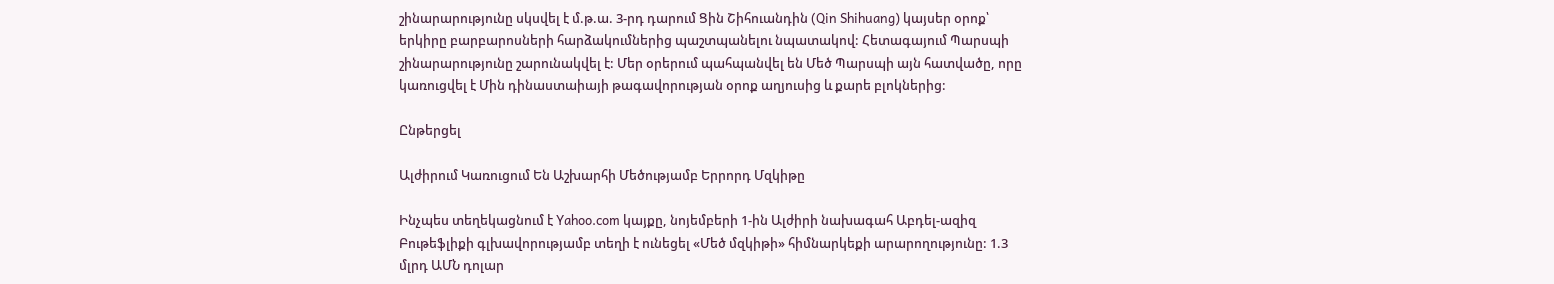շինարարությունը սկսվել է մ.թ.ա. 3-րդ դարում Ցին Շիհուանդին (Qin Shihuang) կայսեր օրոք՝ երկիրը բարբարոսների հարձակումներից պաշտպանելու նպատակով: Հետագայում Պարսպի շինարարությունը շարունակվել է: Մեր օրերում պահպանվել են Մեծ Պարսպի այն հատվածը, որը կառուցվել է Մին դինաստաիայի թագավորության օրոք աղյուսից և քարե բլոկներից:

Ընթերցել

Ալժիրում Կառուցում Են Աշխարհի Մեծությամբ Երրորդ Մզկիթը

Ինչպես տեղեկացնում է Yahoo.com կայքը, նոյեմբերի 1-ին Ալժիրի նախագահ Աբդել-ազիզ Բութեֆլիքի գլխավորությամբ տեղի է ունեցել «Մեծ մզկիթի» հիմնարկեքի արարողությունը: 1.3 մլրդ ԱՄՆ դոլար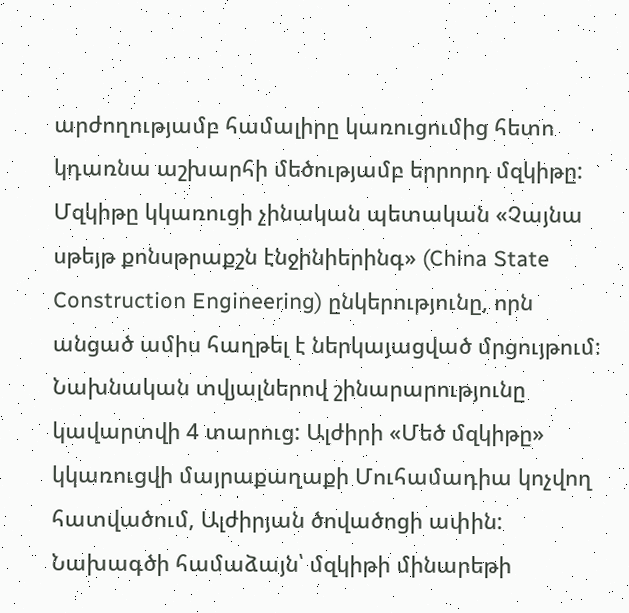արժողությամբ համալիրը կառուցումից հետո կդառնա աշխարհի մեծությամբ երրորդ մզկիթը: Մզկիթը կկառուցի չինական պետական «Չայնա սթեյթ քոնսթրաքշն էնջինիերինգ» (China State Construction Engineering) ընկերությունը, որն անցած ամիս հաղթել է ներկայացված մրցույթում: Նախնական տվյալներով շինարարությունը կավարտվի 4 տարուց: Ալժիրի «Մեծ մզկիթը» կկառուցվի մայրաքաղաքի Մուհամադիա կոչվող հատվածում, Ալժիրյան ծովածոցի ափին: Նախագծի համաձայն՝ մզկիթի մինարեթի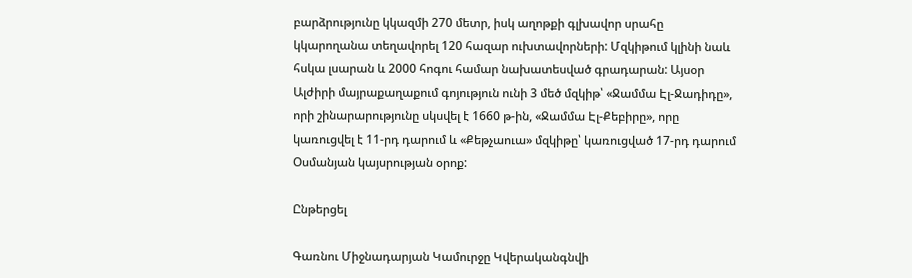բարձրությունը կկազմի 270 մետր, իսկ աղոթքի գլխավոր սրահը կկարողանա տեղավորել 120 հազար ուխտավորների: Մզկիթում կլինի նաև հսկա լսարան և 2000 հոգու համար նախատեսված գրադարան: Այսօր Ալժիրի մայրաքաղաքում գոյություն ունի 3 մեծ մզկիթ՝ «Ջամմա Էլ-Ջադիդը», որի շինարարությունը սկսվել է 1660 թ-ին, «Ջամմա Էլ-Քեբիրը», որը կառուցվել է 11-րդ դարում և «Քեթչաուա» մզկիթը՝ կառուցված 17-րդ դարում Օսմանյան կայսրության օրոք:

Ընթերցել

Գառնու Միջնադարյան Կամուրջը Կվերականգնվի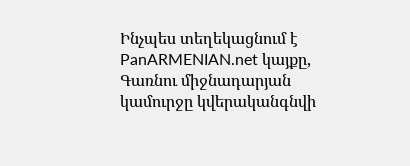Ինչպես տեղեկացնում է PanARMENIAN.net կայքը, Գառնու միջնադարյան կամուրջը կվերականգնվի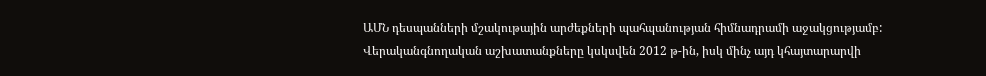ԱՄՆ դեսպանների մշակութային արժեքների պահպանության հիմնադրամի աջակցությամբ: Վերականգնողական աշխատանքները կսկսվեն 2012 թ-ին, իսկ մինչ այդ կհայտարարվի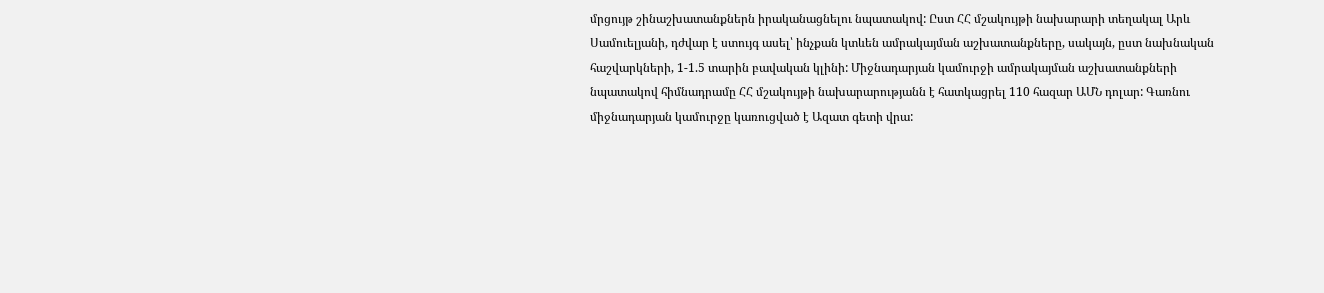մրցույթ շինաշխատանքներն իրականացնելու նպատակով: Ըստ ՀՀ մշակույթի նախարարի տեղակալ Արև Սամուելյանի, դժվար է ստույգ ասել՝ ինչքան կտևեն ամրակայման աշխատանքները, սակայն, ըստ նախնական հաշվարկների, 1-1.5 տարին բավական կլինի: Միջնադարյան կամուրջի ամրակայման աշխատանքների նպատակով հիմնադրամը ՀՀ մշակույթի նախարարությանն է հատկացրել 110 հազար ԱՄՆ դոլար: Գառնու միջնադարյան կամուրջը կառուցված է Ազատ գետի վրա: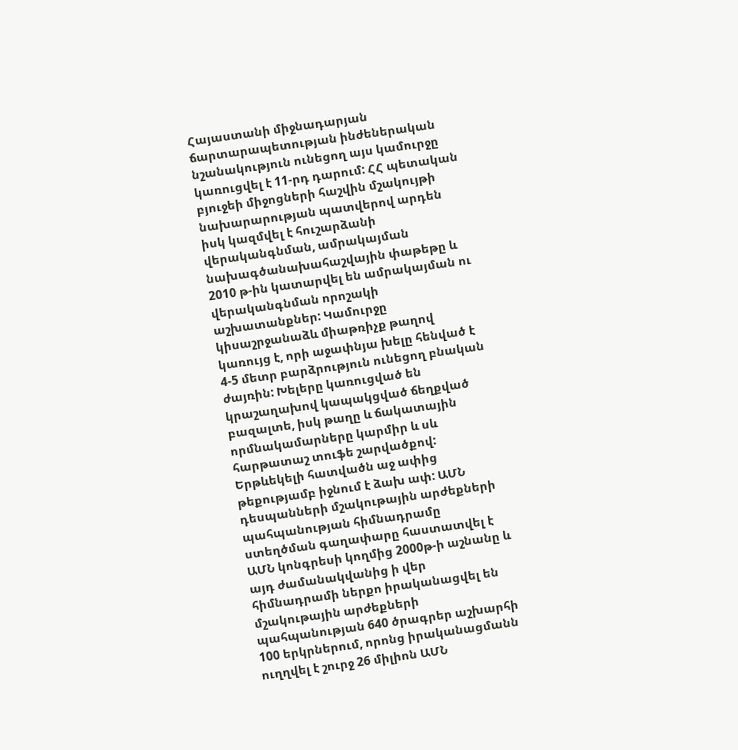Հայաստանի միջնադարյան ճարտարապետության ինժեներական նշանակություն ունեցող այս կամուրջը կառուցվել է 11-րդ դարում: ՀՀ պետական բյուջեի միջոցների հաշվին մշակույթի նախարարության պատվերով արդեն իսկ կազմվել է հուշարձանի վերականգնման, ամրակայման նախագծանախահաշվային փաթեթը և 2010 թ-ին կատարվել են ամրակայման ու վերականգնման որոշակի աշխատանքներ: Կամուրջը կիսաշրջանաձև միաթռիչք թաղով կառույց է, որի աջափնյա խելը հենված է 4-5 մետր բարձրություն ունեցող բնական ժայռին: Խելերը կառուցված են կրաշաղախով կապակցված ճեղքված բազալտե, իսկ թաղը և ճակատային որմնակամարները կարմիր և սև հարթատաշ տուֆե շարվածքով: Երթևեկելի հատվածն աջ ափից թեքությամբ իջնում է ձախ ափ: ԱՄՆ դեսպանների մշակութային արժեքների պահպանության հիմնադրամը ստեղծման գաղափարը հաստատվել է ԱՄՆ կոնգրեսի կողմից 2000թ-ի աշնանը և այդ ժամանակվանից ի վեր հիմնադրամի ներքո իրականացվել են մշակութային արժեքների պահպանության 640 ծրագրեր աշխարհի 100 երկրներում, որոնց իրականացմանն ուղղվել է շուրջ 26 միլիոն ԱՄՆ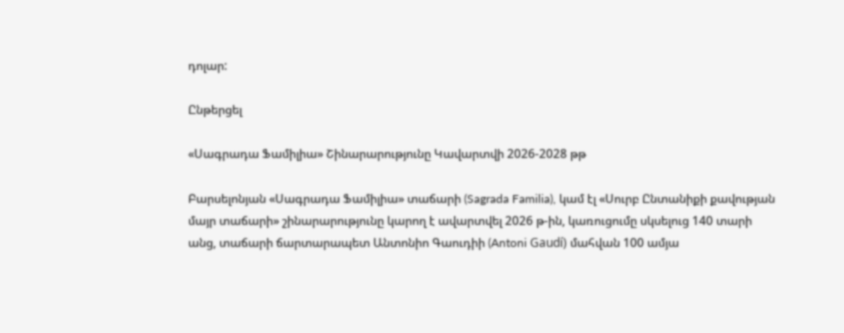դոլար:

Ընթերցել

«Սագրադա Ֆամիլիա» Շինարարությունը Կավարտվի 2026-2028 թթ

Բարսելոնյան «Սագրադա Ֆամիլիա» տաճարի (Sagrada Familia), կամ էլ «Սուրբ Ընտանիքի քավության մայր տաճարի» շինարարությունը կարող է ավարտվել 2026 թ-ին, կառուցումը սկսելուց 140 տարի անց, տաճարի ճարտարապետ Անտոնիո Գաուդիի (Antoni Gaudí) մահվան 100 ամյա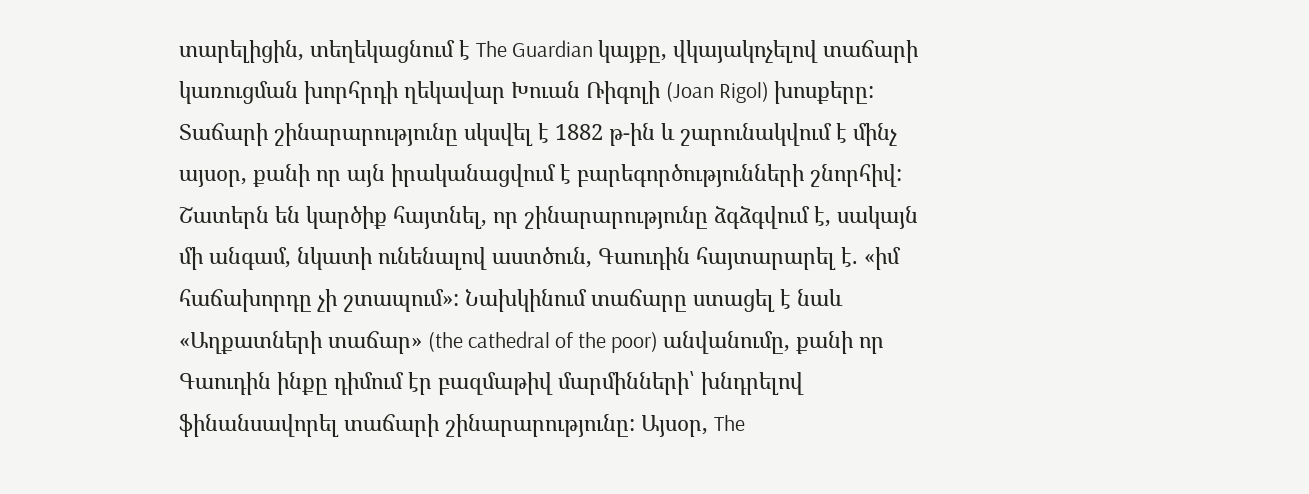տարելիցին, տեղեկացնում է The Guardian կայքը, վկայակոչելով տաճարի կառուցման խորհրդի ղեկավար Խուան Ռիգոլի (Joan Rigol) խոսքերը: Տաճարի շինարարությունը սկսվել է 1882 թ-ին և շարունակվում է մինչ այսօր, քանի որ այն իրականացվում է բարեգործությունների շնորհիվ: Շատերն են կարծիք հայտնել, որ շինարարությունը ձգձգվում է, սակայն մի անգամ, նկատի ունենալով աստծուն, Գաուդին հայտարարել է. «իմ հաճախորդը չի շտապում»: Նախկինում տաճարը ստացել է նաև «Աղքատների տաճար» (the cathedral of the poor) անվանումը, քանի որ Գաուդին ինքը դիմում էր բազմաթիվ մարմինների՝ խնդրելով ֆինանսավորել տաճարի շինարարությունը: Այսօր, The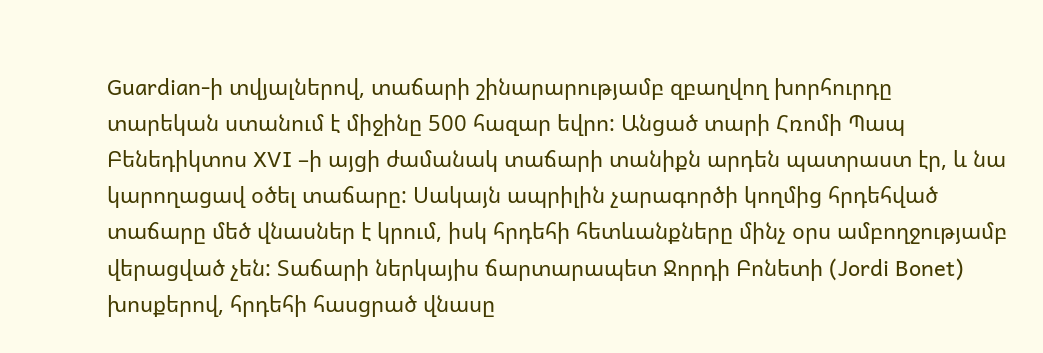Guardian-ի տվյալներով, տաճարի շինարարությամբ զբաղվող խորհուրդը տարեկան ստանում է միջինը 500 հազար եվրո: Անցած տարի Հռոմի Պապ Բենեդիկտոս XVI –ի այցի ժամանակ տաճարի տանիքն արդեն պատրաստ էր, և նա կարողացավ օծել տաճարը: Սակայն ապրիլին չարագործի կողմից հրդեհված տաճարը մեծ վնասներ է կրում, իսկ հրդեհի հետևանքները մինչ օրս ամբողջությամբ վերացված չեն: Տաճարի ներկայիս ճարտարապետ Ջորդի Բոնետի (Jordi Bonet) խոսքերով, հրդեհի հասցրած վնասը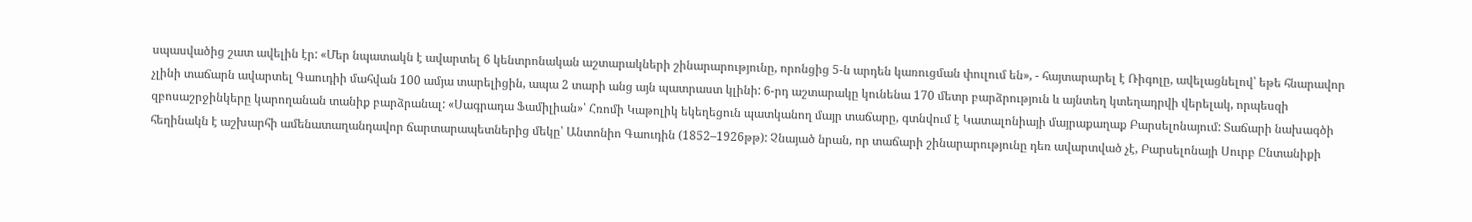սպասվածից շատ ավելին էր: «Մեր նպատակն է ավարտել 6 կենտրոնական աշտարակների շինարարությունը, որոնցից 5-ն արդեն կառուցման փուլում են», - հայտարարել է Ռիգոլը, ավելացնելով՝ եթե հնարավոր չլինի տաճարն ավարտել Գաուդիի մահվան 100 ամյա տարելիցին, ապա 2 տարի անց այն պատրաստ կլինի: 6-րդ աշտարակը կունենա 170 մետր բարձրություն և այնտեղ կտեղադրվի վերելակ, որպեսզի զբոսաշրջինկերը կարողանան տանիք բարձրանալ: «Սագրադա Ֆամիլիան»՝ Հռոմի Կաթոլիկ եկեղեցուն պատկանող մայր տաճարը, գտնվում է Կատալոնիայի մայրաքաղաք Բարսելոնայում: Տաճարի նախագծի հեղինակն է աշխարհի ամենատաղանդավոր ճարտարապետներից մեկը՝ Անտոնիո Գաուդին (1852–1926թթ): Չնայած նրան, որ տաճարի շինարարությունը դեռ ավարտված չէ, Բարսելոնայի Սուրբ Ընտանիքի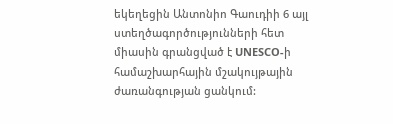եկեղեցին Անտոնիո Գաուդիի 6 այլ ստեղծագործությունների հետ միասին գրանցված է UNESCO-ի համաշխարհային մշակույթային ժառանգության ցանկում: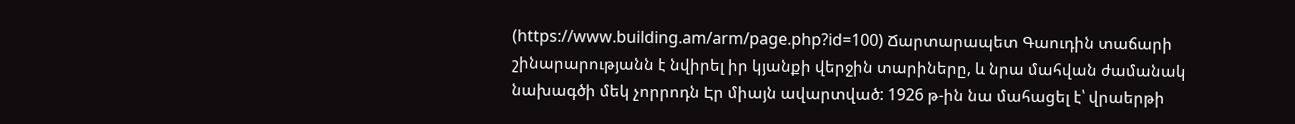(https://www.building.am/arm/page.php?id=100) Ճարտարապետ Գաուդին տաճարի շինարարությանն է նվիրել իր կյանքի վերջին տարիները, և նրա մահվան ժամանակ նախագծի մեկ չորրոդն Էր միայն ավարտված: 1926 թ-ին նա մահացել է՝ վրաերթի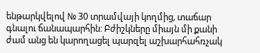ենթարկվելով № 30 տրամվայի կողմից, տաճար գնալու ճանապարհին: Բժիշկները միայն մի քանի ժամ անց են կարողացել պարզել աշխարհահռչակ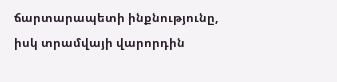ճարտարապետի ինքնությունը, իսկ տրամվայի վարորդին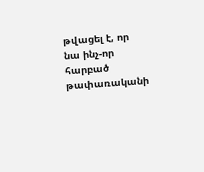թվացել է, որ նա ինչ-որ հարբած թափառականի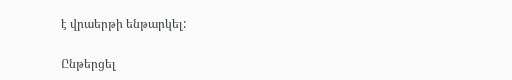է վրաերթի ենթարկել:

Ընթերցել